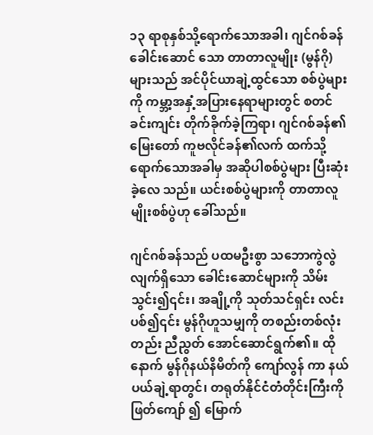၁၃ ရာစုနှစ်သို့ရောက်သောအခါ၊ ဂျင်ဂစ်ခန်ခေါင်းဆောင် သော တာတာလူမျိုး (မွန်ဂို)များသည် အင်ပိုင်ယာချဲ့ထွင်သော စစ်ပွဲများကို ကမ္ဘာ့အနှံ့အပြားနေရာများတွင် စတင်ခင်းကျင်း တိုက်ခိုက်ခဲ့ကြရာ၊ ဂျင်ဂစ်ခန်၏မြေးတော် ကူဗလိုင်ခန်၏လက် ထက်သို့ ရောက်သောအခါမှ အဆိုပါစစ်ပွဲများ ပြီးဆုံးခဲ့လေ သည်။ ယင်းစစ်ပွဲများကို တာတာလူမျိုးစစ်ပွဲဟု ခေါ်သည်။

ဂျင်ဂစ်ခန်သည် ပထမဦးစွာ သဘောကွဲလွဲလျက်ရှိသော ခေါင်းဆောင်များကို သိမ်းသွင်း၍၎င်း၊ အချို့ကို သုတ်သင်ရှင်း လင်းပစ်၍၎င်း မွန်ဂိုဟူသမျှကို တစည်းတစ်လုံးတည်း ညီညွတ် အောင်ဆောင်ရွက်၏။ ထိုနောက် မွန်ဂိုနယ်နိမိတ်ကို ကျော်လွန် ကာ နယ်ပယ်ချဲ့ရာတွင်၊ တရုတ်နိုင်ငံတံတိုင်းကြီးကို ဖြတ်ကျော် ၍ မြောက်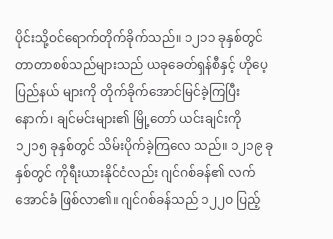ပိုင်းသို့ဝင်ရောက်တိုက်ခိုက်သည်။ ၁၂၁၁ ခုနှစ်တွင် တာတာစစ်သည်များသည် ယခုခေတ်ရှန်စီနှင့် ဟိုပေ့ပြည်နယ် များကို တိုက်ခိုက်အောင်မြင်ခဲ့ကြပြီးနောက်၊ ချင်မင်းများ၏ မြို့တော် ယင်းချင်းကို ၁၂၁၅ ခုနှစ်တွင် သိမ်းပိုက်ခဲ့ကြလေ သည်။ ၁၂၁၉ ခုနှစ်တွင် ကိုရီးယားနိုင်ငံလည်း ဂျင်ဂစ်ခန်၏ လက်အောင်ခံ ဖြစ်လာ၏။ ဂျင်ဂစ်ခန်သည် ၁၂၂ဝ ပြည့်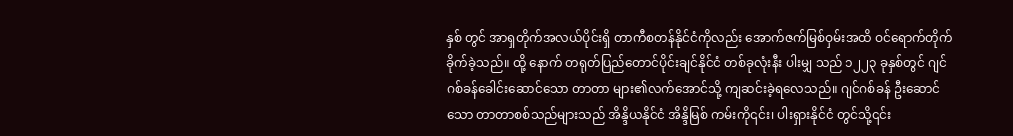နှစ် တွင် အာရှတိုက်အလယ်ပိုင်းရှိ တာကီစတန်နိုင်ငံကိုလည်း အောက်ဇက်မြစ်ဝှမ်းအထိ ဝင်ရောက်တိုက်ခိုက်ခဲ့သည်။ ထို့ နောက် တရုတ်ပြည်တောင်ပိုင်းချင်နိုင်ငံ တစ်ခုလုံးနီး ပါးမျှ သည် ၁၂၂၃ ခုနှစ်တွင် ဂျင်ဂစ်ခန်ခေါင်းဆောင်သော တာတာ များ၏လက်အောင်သို့ ကျဆင်းခဲ့ရလေသည်။ ဂျင်ဂစ်ခန် ဦးဆောင်သော တာတာစစ်သည်များသည် အိန္ဒိယနိုင်ငံ အိန္ဒိမြစ် ကမ်းကို၎င်း၊ ပါးရှားနိုင်ငံ တွင်သို့၎င်း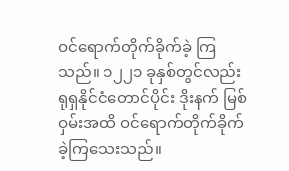ဝင်ရောက်တိုက်ခိုက်ခဲ့ ကြသည်။ ၁၂၂၁ ခုနှစ်တွင်လည်း ရုရှနိုင်ငံတောင်ပိုင်း ဒိုးနက် မြစ်ဝှမ်းအထိ ဝင်ရောက်တိုက်ခိုက်ခဲ့ကြသေးသည်။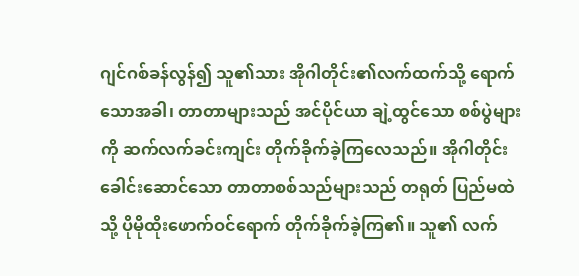ဂျင်ဂစ်ခန်လွန်၍ သူ၏သား အိုဂါတိုင်း၏လက်ထက်သို့ ရောက်သောအခါ၊ တာတာများသည် အင်ပိုင်ယာ ချဲ့ထွင်သော စစ်ပွဲများကို ဆက်လက်ခင်းကျင်း တိုက်ခိုက်ခဲ့ကြလေသည်။ အိုဂါတိုင်းခေါင်းဆောင်သော တာတာစစ်သည်များသည် တရုတ် ပြည်မထဲသို့ ပိုမိုထိုးဖောက်ဝင်ရောက် တိုက်ခိုက်ခဲ့ကြ၏။ သူ၏ လက်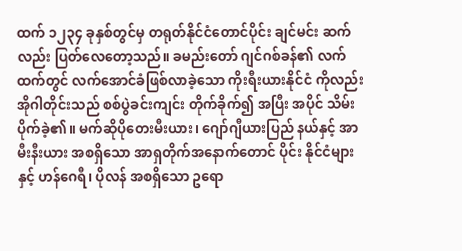ထက် ၁၂၃၄ ခုနှစ်တွင်မှ တရုတ်နိုင်ငံတောင်ပိုင်း ချင်မင်း ဆက်လည်း ပြတ်လေတော့သည်။ ခမည်းတော် ဂျင်ဂစ်ခန်၏ လက်ထက်တွင် လက်အောင်ခံဖြစ်လာခဲ့သော ကိုးရီးယားနိုင်ငံ ကိုလည်း အိုဂါတိုင်းသည် စစ်ပွဲခင်းကျင်း တိုက်ခိုက်၍ အပြီး အပိုင် သိမ်းပိုက်ခဲ့၏။ မက်ဆိုပိုတေးမီးယား၊ ဂျော်ဂျီယားပြည် နယ်နှင့် အာမီးနီးယား အစရှိသော အာရှတိုက်အနောက်တောင် ပိုင်း နိုင်ငံများနှင့် ဟန်ဂေရီ၊ ပိုလန် အစရှိသော ဥရော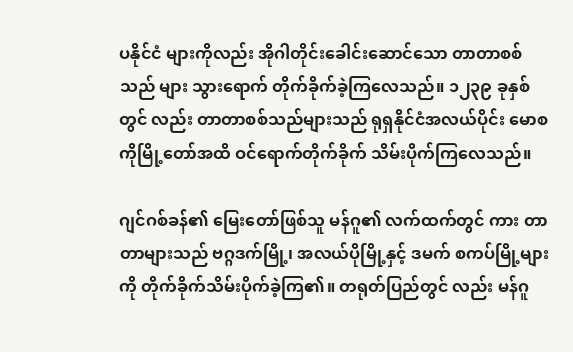ပနိုင်ငံ များကိုလည်း အိုဂါတိုင်းခေါင်းဆောင်သော တာတာစစ်သည် များ သွားရောက် တိုက်ခိုက်ခဲ့ကြလေသည်။ ၁၂၃၉ ခုနှစ်တွင် လည်း တာတာစစ်သည်များသည် ရုရှနိုင်ငံအလယ်ပိုင်း မောစ ကိုမြို့တော်အထိ ဝင်ရောက်တိုက်ခိုက် သိမ်းပိုက်ကြလေသည်။

ဂျင်ဂစ်ခန်၏ မြေးတော်ဖြစ်သူ မန်ဂူ၏ လက်ထက်တွင် ကား တာတာများသည် ဗဂ္ဂဒက်မြို့၊ အလယ်ပိုမြို့နှင့် ဒမက် စကပ်မြို့များကို တိုက်ခိုက်သိမ်းပိုက်ခဲ့ကြ၏။ တရုတ်ပြည်တွင် လည်း မန်ဂူ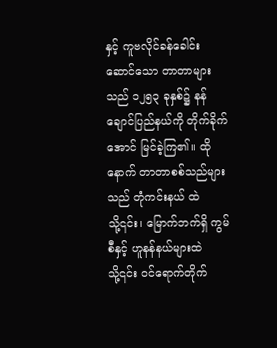နှင့် ကူဗလိုင်ခန်ခေါင်း ဆောင်သော တာတာများ သည် ၁၂၅၃ ခုနှစ်၌ နန်ချောင်ပြည်နယ်ကို တိုက်ခိုက်အောင် မြင်ခဲ့ကြ၏။ ထိုနောက် တာတာစစ်သည်များသည် တုံကင်းနယ် ထဲသို့၎င်း၊ မြောက်ဘက်ရှိ ကွမ်စီနှင့် ဟူနန်နယ်များထဲသို့၎င်း ဝင်ရောက်တိုက်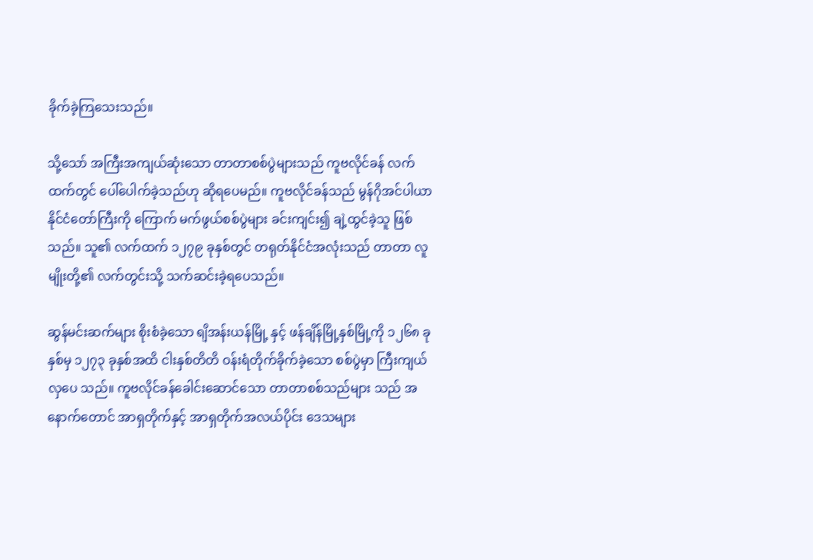ခိုက်ခဲ့ကြသေးသည်။

သို့သော် အကြီးအကျယ်ဆုံးသော တာတာစစ်ပွဲများသည် ကူဗလိုင်ခန် လက်ထက်တွင် ပေါ်ပေါက်ခဲ့သည်ဟု ဆိုရပေမည်။ ကူဗလိုင်ခန်သည် မွန်ဂိုအင်ပါယာနိုင်ငံတော်ကြီးကို ကြောက် မက်ဖွယ်စစ်ပွဲများ ခင်းကျင်း၍ ချဲ့ထွင်ခဲ့သူ ဖြစ်သည်။ သူ၏ လက်ထက် ၁၂၇၉ ခုနှစ်တွင် တရုတ်နိုင်ငံအလုံးသည် တာတာ လူမျိုးတို့၏ လက်တွင်းသို့ သက်ဆင်းခဲ့ရပေသည်။

ဆွန်မင်းဆက်များ စိုးစံခဲ့သော ရျိအန်းယန်မြို့ နှင့် ဖန်ချိန်မြို့နှစ်မြို့ကို ၁၂၆၈ ခုနှစ်မှ ၁၂၇၃ ခုနှစ်အထိ ငါးနှစ်တိတိ ဝန်းရံတိုက်ခိုက်ခဲ့သော စစ်ပွဲမှာ ကြီးကျယ်လှပေ သည်။ ကူဗလိုင်ခန်ခေါင်းဆောင်သော တာတာစစ်သည်များ သည် အနောက်တောင် အာရှတိုက်နှင့် အာရှတိုက်အလယ်ပိုင်း ဒေသများ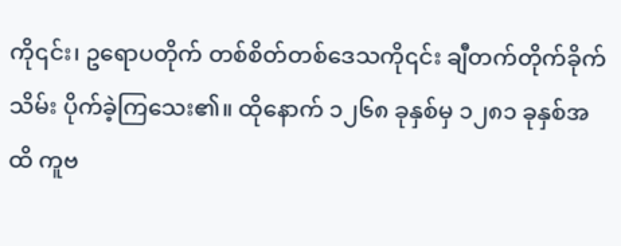ကို၎င်း၊ ဥရောပတိုက် တစ်စိတ်တစ်ဒေသကို၎င်း ချီတက်တိုက်ခိုက်သိမ်း ပိုက်ခဲ့ကြသေး၏။ ထိုနောက် ၁၂၆၈ ခုနှစ်မှ ၁၂၈၁ ခုနှစ်အထိ ကူဗ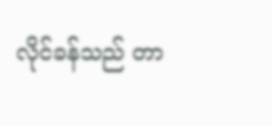လိုင်ခန်သည် တာ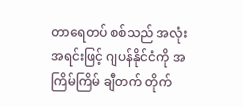တာရေတပ် စစ်သည် အလုံးအရင်းဖြင့် ဂျပန်နိုင်ငံကို အကြိမ်ကြိမ် ချီတက် တိုက်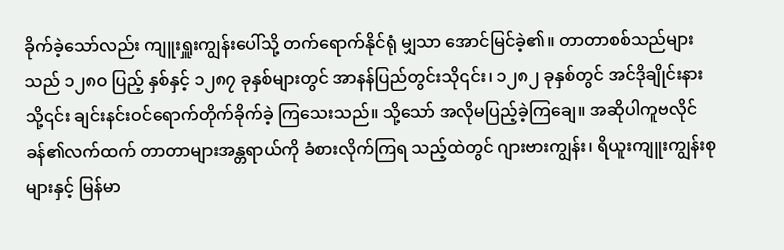ခိုက်ခဲ့သော်လည်း ကျူးရှူးကျွန်းပေါ်သို့ တက်ရောက်နိုင်ရုံ မျှသာ အောင်မြင်ခဲ့၏။ တာတာစစ်သည်များသည် ၁၂၈ဝ ပြည့် နှစ်နှင့် ၁၂၈၇ ခုနှစ်များတွင် အာနန်ပြည်တွင်းသို၎င်း၊ ၁၂၈၂ ခုနှစ်တွင် အင်ဒိုချိုင်းနားသို့၎င်း ချင်းနင်းဝင်ရောက်တိုက်ခိုက်ခဲ့ ကြသေးသည်။ သို့သော် အလိုမပြည့်ခဲ့ကြချေ။ အဆိုပါကူဗလိုင် ခန်၏လက်ထက် တာတာများအန္တရာယ်ကို ခံစားလိုက်ကြရ သည့်ထဲတွင် ဂျားဗားကျွန်း၊ ရိယူးကျူးကျွန်းစုများနှင့် မြန်မာ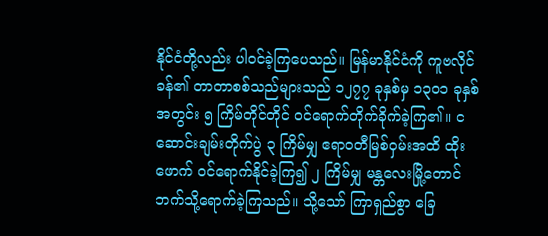နိုင်ငံတို့လည်း ပါဝင်ခဲ့ကြပေသည်။ မြန်မာနိုင်ငံကို ကူဗလိုင် ခန်၏ တာတာစစ်သည်များသည် ၁၂၇၇ ခုနှစ်မှ ၁၃ဝ၁ ခုနှစ် အတွင်း ၅ ကြိမ်တိုင်တိုင် ဝင်ရောက်တိုက်ခိုက်ခဲ့ကြ၏။ ငဆောင်းချမ်းတိုက်ပွဲ ၃ ကြိမ်မျှ ဧရာဝတီမြစ်ဝှမ်းအထိ ထိုးဖောက် ဝင်ရောက်နိုင်ခဲ့ကြ၍ ၂ ကြိမ်မျှ မန္တလေးမြို့တောင် ဘက်သို့ရောက်ခဲ့ကြသည်။ သို့သော် ကြာရှည်စွာ ခြေ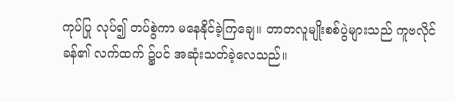ကုပ်ပြု လုပ်၍ တပ်စွဲကာ မနေနိုင်ခဲ့ကြချေ။ တာတလူမျိုးစစ်ပွဲများသည် ကူဗလိုင်ခန်၏ လက်ထက် ၌ပင် အဆုံးသတ်ခဲ့လေသည်။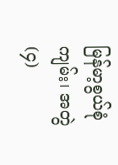မြန်မာ့စွယ်စုံကျမ်း၊ အတွဲ(၄)